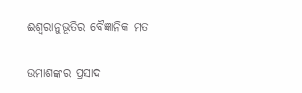ଈଶ୍ୱରାନୁଭୂତିର ବୈଜ୍ଞାନିକ ମତ

ଉମାଶଙ୍କର ପ୍ରସାଦ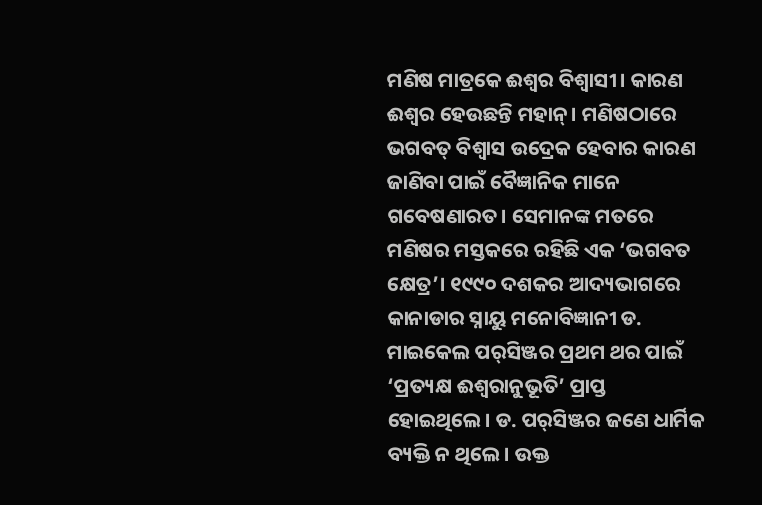ମଣିଷ ମାତ୍ରକେ ଈଶ୍ୱର ବିଶ୍ୱାସୀ। କାରଣ ଈଶ୍ୱର ହେଉଛନ୍ତି ମହାନ୍‌। ମଣିଷଠାରେ ଭଗବତ୍‌ ବିଶ୍ୱାସ ଉଦ୍ରେକ ହେବାର କାରଣ ଜାଣିବା ପାଇଁ ବୈଜ୍ଞାନିକ ମାନେ ଗବେଷଣାରତ। ସେମାନଙ୍କ ମତରେ ମଣିଷର ମସ୍ତକରେ ରହିଛି ଏକ ‘ଭଗବତ କ୍ଷେତ୍ର’। ୧୯୯୦ ଦଶକର ଆଦ୍ୟଭାଗରେ କାନାଡାର ସ୍ନାୟୁ ମନୋବିଜ୍ଞାନୀ ଡ. ମାଇକେଲ ପର୍‌ସିଞ୍ଜର ପ୍ରଥମ ଥର ପାଇଁ ‘ପ୍ରତ୍ୟକ୍ଷ ଈଶ୍ୱରାନୁଭୂତି’ ପ୍ରାପ୍ତ ହୋଇଥିଲେ। ଡ. ପର୍‌ସିଞ୍ଜର ଜଣେ ଧାର୍ମିକ ବ୍ୟକ୍ତି ନ ଥିଲେ। ଉକ୍ତ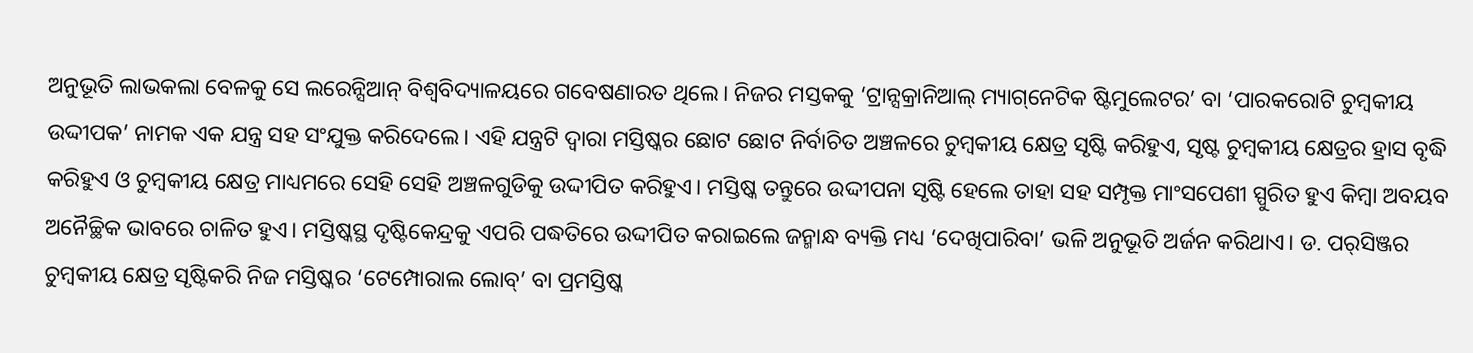ଅନୁଭୂତି ଲାଭକଲା ବେଳକୁ ସେ ଲରେନ୍ସିଆନ୍‌ ବିଶ୍ୱବିଦ୍ୟାଳୟରେ ଗବେଷଣାରତ ଥିଲେ। ନିଜର ମସ୍ତକକୁ ‘ଟ୍ରାନ୍ସକ୍ରାନିଆଲ୍‌ ମ୍ୟାଗ୍‌ନେଟିକ ଷ୍ଟିମୁଲେଟର’ ବା ‘ପାରକରୋଟି ଚୁମ୍ବକୀୟ ଉଦ୍ଦୀପକ’ ନାମକ ଏକ ଯନ୍ତ୍ର ସହ ସଂଯୁକ୍ତ କରିଦେଲେ। ଏହି ଯନ୍ତ୍ରଟି ଦ୍ୱାରା ମସ୍ତିଷ୍କର ଛୋଟ ଛୋଟ ନିର୍ବାଚିତ ଅଞ୍ଚଳରେ ଚୁମ୍ବକୀୟ କ୍ଷେତ୍ର ସୃଷ୍ଟି କରିହୁଏ, ସୃଷ୍ଟ ଚୁମ୍ବକୀୟ କ୍ଷେତ୍ରର ହ୍ରାସ ବୃଦ୍ଧି କରିହୁଏ ଓ ଚୁମ୍ବକୀୟ କ୍ଷେତ୍ର ମାଧ୍ୟମରେ ସେହି ସେହି ଅଞ୍ଚଳଗୁଡିକୁ ଉଦ୍ଦୀପିତ କରିହୁଏ। ମସ୍ତିଷ୍କ ତନ୍ତୁରେ ଉଦ୍ଦୀପନା ସୃଷ୍ଟି ହେଲେ ତାହା ସହ ସମ୍ପୃକ୍ତ ମାଂସପେଶୀ ସ୍ପୁରିତ ହୁଏ କିମ୍ବା ଅବୟବ ଅନୈଚ୍ଛିକ ଭାବରେ ଚାଳିତ ହୁଏ। ମସ୍ତିଷ୍କସ୍ଥ ଦୃଷ୍ଟିକେନ୍ଦ୍ରକୁ ଏପରି ପଦ୍ଧତିରେ ଉଦ୍ଦୀପିତ କରାଇଲେ ଜନ୍ମାନ୍ଧ ବ୍ୟକ୍ତି ମଧ୍ୟ ‘ଦେଖିପାରିବା’ ଭଳି ଅନୁଭୂତି ଅର୍ଜନ କରିଥାଏ। ଡ. ପର୍‌ସିଞ୍ଜର ଚୁମ୍ବକୀୟ କ୍ଷେତ୍ର ସୃଷ୍ଟିକରି ନିଜ ମସ୍ତିଷ୍କର ‘ଟେମ୍ପୋରାଲ ଲୋବ୍‌’ ବା ପ୍ରମସ୍ତିଷ୍କ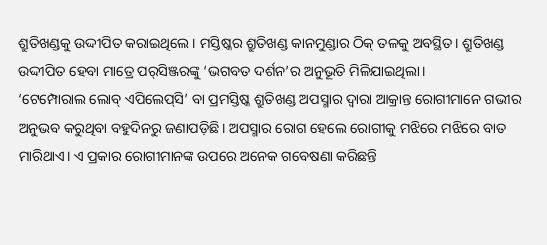ଶ୍ରୁତିଖଣ୍ଡକୁ ଉଦ୍ଦୀପିତ କରାଇଥିଲେ। ମସ୍ତିଷ୍କର ଶ୍ରୁତିଖଣ୍ଡ କାନମୁଣ୍ଡାର ଠିକ୍‌ ତଳକୁ ଅବସ୍ଥିତ। ଶ୍ରୁତିଖଣ୍ଡ ଉଦ୍ଦୀପିତ ହେବା ମାତ୍ରେ ପର୍‌ସିଞ୍ଜରଙ୍କୁ ‘ଭଗବତ ଦର୍ଶନ’ର ଅନୁଭୂତି ମିଳିଯାଇଥିଲା।
‘ଟେମ୍ପୋରାଲ ଲୋବ୍‌ ଏପିଲେପ୍‌ସି’ ବା ପ୍ରମସ୍ତିଷ୍କ ଶ୍ରୁତିଖଣ୍ଡ ଅପସ୍ମାର ଦ୍ୱାରା ଆକ୍ରାନ୍ତ ରୋଗୀମାନେ ଗଭୀର ଅନୁଭବ କରୁଥିବା ବହୁଦିନରୁ ଜଣାପଡ଼ିଛି। ଅପସ୍ମାର ରୋଗ ହେଲେ ରୋଗୀକୁ ମଝିରେ ମଝିରେ ବାତ ମାରିଥାଏ। ଏ ପ୍ରକାର ରୋଗୀମାନଙ୍କ ଉପରେ ଅନେକ ଗବେଷଣା କରିଛନ୍ତି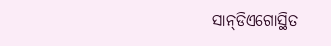ସାନ୍‌ଡିଏଗୋସ୍ଥିତ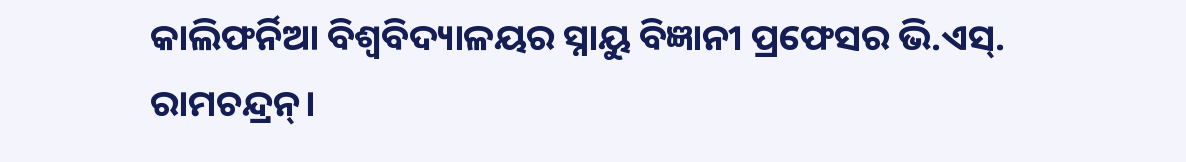କାଲିଫର୍ନିଆ ବିଶ୍ୱବିଦ୍ୟାଳୟର ସ୍ନାୟୁ ବିଜ୍ଞାନୀ ପ୍ରଫେସର ଭି.ଏସ୍‌. ରାମଚନ୍ଦ୍ରନ୍‌।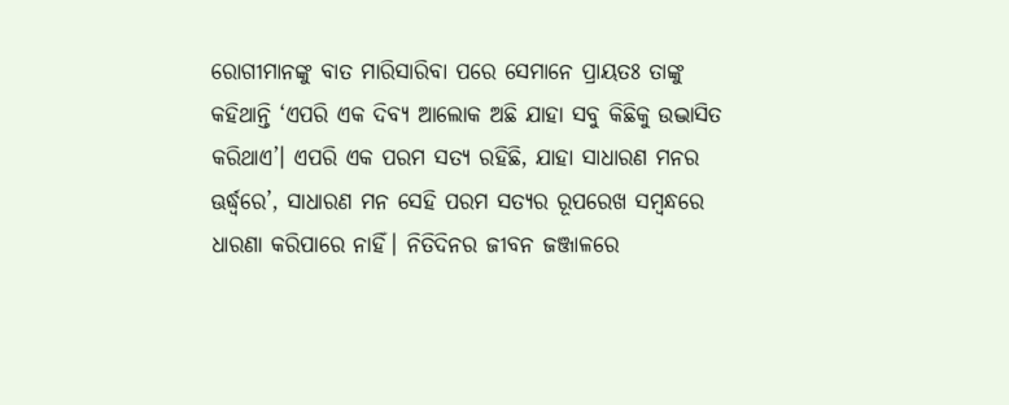ରୋଗୀମାନଙ୍କୁ ବାତ ମାରିସାରିବା ପରେ ସେମାନେ ପ୍ରାୟତଃ ତାଙ୍କୁ କହିଥାନ୍ତି ‘ଏପରି ଏକ ଦିବ୍ୟ ଆଲୋକ ଅଛି ଯାହା ସବୁ କିଛିକୁ ଉଦ୍ଭାସିତ କରିଥାଏ’। ଏପରି ଏକ ପରମ ସତ୍ୟ ରହିଛି, ଯାହା ସାଧାରଣ ମନର ଊର୍ଦ୍ଧ୍ୱରେ’, ସାଧାରଣ ମନ ସେହି ପରମ ସତ୍ୟର ରୂପରେଖ ସମ୍ବନ୍ଧରେ ଧାରଣା କରିପାରେ ନାହିଁ। ନିତିଦିନର ଜୀବନ ଜଞ୍ଜାଳରେ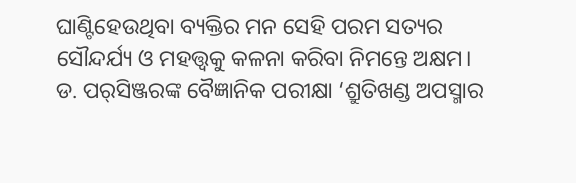ଘାଣ୍ଟିହେଉଥିବା ବ୍ୟକ୍ତିର ମନ ସେହି ପରମ ସତ୍ୟର ସୌନ୍ଦର୍ଯ୍ୟ ଓ ମହତ୍ତ୍ୱକୁ କଳନା କରିବା ନିମନ୍ତେ ଅକ୍ଷମ। ଡ. ପର୍‌ସିଞ୍ଜରଙ୍କ ବୈଜ୍ଞାନିକ ପରୀକ୍ଷା ‘ଶ୍ରୁତିଖଣ୍ଡ ଅପସ୍ମାର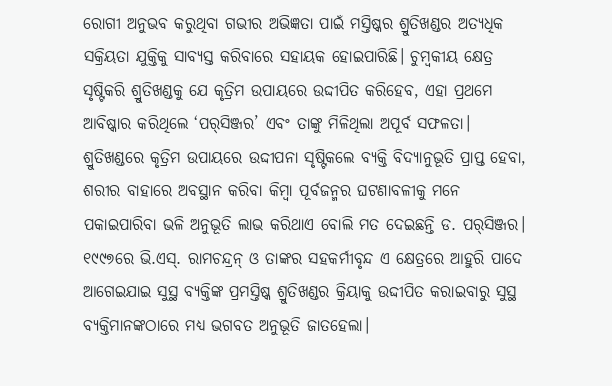ରୋଗୀ ଅନୁଭବ କରୁଥିବା ଗଭୀର ଅଭିଜ୍ଞତା ପାଇଁ ମସ୍ତିଷ୍କର ଶ୍ରୁତିଖଣ୍ଡର ଅତ୍ୟଧିକ ସକ୍ରିୟତା ଯୁକ୍ତିକୁ ସାବ୍ୟସ୍ତ କରିବାରେ ସହାୟକ ହୋଇପାରିଛି। ଚୁମ୍ବକୀୟ କ୍ଷେତ୍ର ସୃଷ୍ଟିକରି ଶ୍ରୁତିଖଣ୍ଡକୁ ଯେ କୃତ୍ରିମ ଉପାୟରେ ଉଦ୍ଦୀପିତ କରିହେବ, ଏହା ପ୍ରଥମେ ଆବିଷ୍କାର କରିଥିଲେ ‘ପର୍‌ସିଞ୍ଜର’ ଏବଂ ତାଙ୍କୁ ମିଳିଥିଲା ଅପୂର୍ବ ସଫଳତା। ଶ୍ରୁତିଖଣ୍ଡରେ କୃତ୍ରିମ ଉପାୟରେ ଉଦ୍ଦୀପନା ସୃଷ୍ଟିକଲେ ବ୍ୟକ୍ତି ବିଦ୍ୟାନୁଭୂତି ପ୍ରାପ୍ତ ହେବା, ଶରୀର ବାହାରେ ଅବସ୍ଥାନ କରିବା କିମ୍ବା ପୂର୍ବଜନ୍ମର ଘଟଣାବଳୀକୁ ମନେ ପକାଇପାରିବା ଭଳି ଅନୁଭୂତି ଲାଭ କରିଥାଏ ବୋଲି ମତ ଦେଇଛନ୍ତି ଡ. ପର୍‌ସିଞ୍ଜର।
୧୯୯୭ରେ ଭି.ଏସ୍‌. ରାମଚନ୍ଦ୍ରନ୍‌ ଓ ତାଙ୍କର ସହକର୍ମୀବୃନ୍ଦ ଏ କ୍ଷେତ୍ରରେ ଆହୁରି ପାଦେ ଆଗେଇଯାଇ ସୁସ୍ଥ ବ୍ୟକ୍ତିଙ୍କ ପ୍ରମସ୍ତିଷ୍କ ଶ୍ରୁତିଖଣ୍ଡର କ୍ରିୟାକୁ ଉଦ୍ଦୀପିତ କରାଇବାରୁ ସୁସ୍ଥ ବ୍ୟକ୍ତିମାନଙ୍କଠାରେ ମଧ୍ୟ ଭଗବତ ଅନୁଭୂତି ଜାତହେଲା।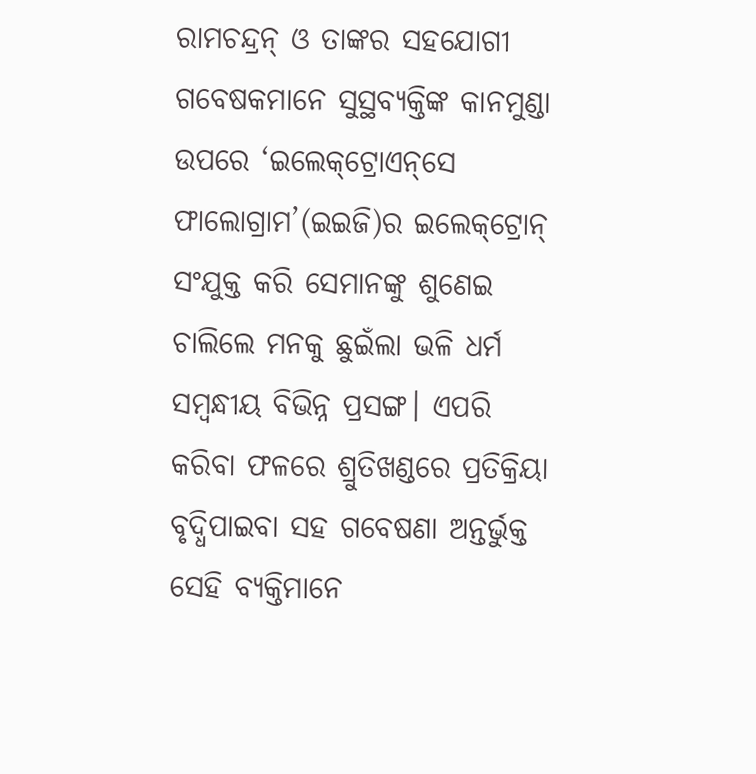ରାମଚନ୍ଦ୍ରନ୍‌ ଓ ତାଙ୍କର ସହଯୋଗୀ ଗବେଷକମାନେ ସୁସ୍ଥବ୍ୟକ୍ତିଙ୍କ କାନମୁଣ୍ଡା ଉପରେ ‘ଇଲେକ୍‌ଟ୍ରୋଏନ୍‌ସେ ଫାଲୋଗ୍ରାମ’(ଇଇଜି)ର ଇଲେକ୍‌ଟ୍ରୋନ୍‌ ସଂଯୁକ୍ତ କରି ସେମାନଙ୍କୁ ଶୁଣେଇ ଚାଲିଲେ ମନକୁ ଛୁଇଁଲା ଭଳି ଧର୍ମ ସମ୍ବନ୍ଧୀୟ ବିଭିନ୍ନ ପ୍ରସଙ୍ଗ। ଏପରି କରିବା ଫଳରେ ଶ୍ରୁତିଖଣ୍ଡରେ ପ୍ରତିକ୍ରିୟା ବୃଦ୍ଧିପାଇବା ସହ ଗବେଷଣା ଅନ୍ତର୍ଭୁକ୍ତ ସେହି ବ୍ୟକ୍ତିମାନେ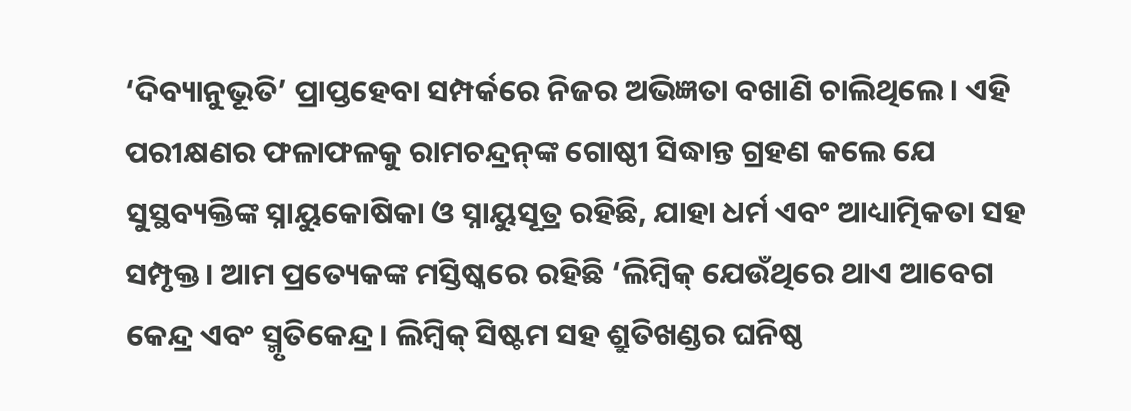‘ଦିବ୍ୟାନୁଭୂତି’ ପ୍ରାପ୍ତହେବା ସମ୍ପର୍କରେ ନିଜର ଅଭିଜ୍ଞତା ବଖାଣି ଚାଲିଥିଲେ। ଏହି ପରୀକ୍ଷଣର ଫଳାଫଳକୁ ରାମଚନ୍ଦ୍ରନ୍‌ଙ୍କ ଗୋଷ୍ଠୀ ସିଦ୍ଧାନ୍ତ ଗ୍ରହଣ କଲେ ଯେ ସୁସ୍ଥବ୍ୟକ୍ତିଙ୍କ ସ୍ନାୟୁକୋଷିକା ଓ ସ୍ନାୟୁସୂତ୍ର ରହିଛି, ଯାହା ଧର୍ମ ଏବଂ ଆଧ୍ୟାତ୍ମିକତା ସହ ସମ୍ପୃକ୍ତ। ଆମ ପ୍ରତ୍ୟେକଙ୍କ ମସ୍ତିଷ୍କରେ ରହିଛି ‘ଲିମ୍ବିକ୍‌ ଯେଉଁଥିରେ ଥାଏ ଆବେଗ କେନ୍ଦ୍ର ଏବଂ ସ୍ମୃତିକେନ୍ଦ୍ର। ଲିମ୍ବିକ୍‌ ସିଷ୍ଟମ ସହ ଶ୍ରୁତିଖଣ୍ଡର ଘନିଷ୍ଠ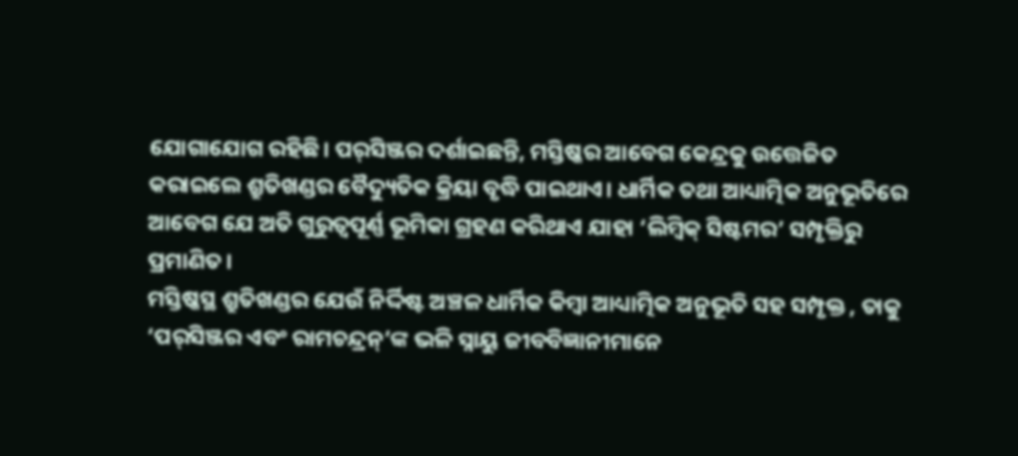ଯୋଗାଯୋଗ ରହିଛି। ପର୍‌ସିଞ୍ଜର ଦର୍ଶାଇଛନ୍ତି, ମସ୍ତିଷ୍କର ଆବେଗ କେନ୍ଦ୍ରକୁ ଉତ୍ତେଜିତ କରାଇଲେ ଶ୍ରୁତିଖଣ୍ଡର ବୈଦ୍ୟୁତିକ କ୍ରିୟା ବୃଦ୍ଧି ପାଇଥାଏ। ଧାର୍ମିକ ତଥା ଆଧ୍ୟାତ୍ମିକ ଅନୁଭୂତିରେ ଆବେଗ ଯେ ଅତି ଗୁରୁତ୍ୱପୂର୍ଣ୍ଣ ଭୂମିକା ଗ୍ରହଣ କରିଥାଏ ଯାହା ‘ଲିମ୍ବିକ୍‌ ସିଷ୍ଟମର’ ସମ୍ପୃକ୍ତିରୁ ପ୍ରମାଣିତ।
ମସ୍ତିଷ୍କସ୍ଥ ଶ୍ରୁତିଖଣ୍ଡର ଯେଉଁ ନିର୍ଦ୍ଦିଷ୍ଟ ଅଞ୍ଚଳ ଧାର୍ମିକ କିମ୍ବା ଆଧ୍ୟାତ୍ମିକ ଅନୁଭୂତି ସହ ସମ୍ପୃକ୍ତ , ତାକୁ ‘ପର୍‌ସିଞ୍ଜର ଏବଂ ରାମଚନ୍ଦ୍ରନ୍‌’ଙ୍କ ଭଳି ସ୍ନାୟୁ ଜୀବବିଜ୍ଞାନୀମାନେ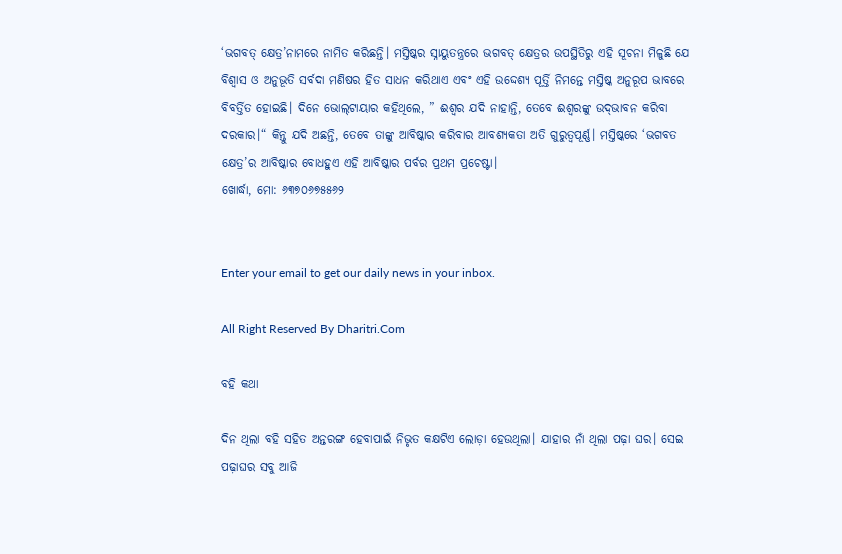‘ଭଗବତ୍‌ କ୍ଷେତ୍ର’ନାମରେ ନାମିତ କରିଛନ୍ତି। ମସ୍ତିଷ୍କର ସ୍ନାୟୁତନ୍ତ୍ରରେ ଭଗବତ୍‌ କ୍ଷେତ୍ରର ଉପସ୍ଥିତିରୁ ଏହି ସୂଚନା ମିଳୁଛି ଯେ ବିଶ୍ୱାସ ଓ ଅନୁଭୂତି ସର୍ବଦା ମଣିଷର ହିତ ସାଧନ କରିଥାଏ ଏବଂ ଏହି ଉଦ୍ଦେଶ୍ୟ ପୂର୍ତ୍ତି ନିମନ୍ତେ ମସ୍ତିଷ୍କ ଅନୁରୂପ ଭାବରେ ବିବର୍ତ୍ତିତ ହୋଇଛି। ଦିନେ ଭୋଲ୍‌ଟାୟାର କହିଥିଲେ, ” ଈଶ୍ୱର ଯଦି ନାହାନ୍ତି, ତେବେ ଈଶ୍ୱରଙ୍କୁ ଉଦ୍‌ଭାବନ କରିବା ଦରକାର।“ କିନ୍ତୁ ଯଦି ଅଛନ୍ତି, ତେବେ ତାଙ୍କୁ ଆବିଷ୍କାର କରିବାର ଆବଶ୍ୟକତା ଅତି ଗୁରୁତ୍ୱପୂର୍ଣ୍ଣ। ମସ୍ତିଷ୍କରେ ‘ଭଗବତ କ୍ଷେତ୍ର’ର ଆବିଷ୍କାର ବୋଧହୁଏ ଏହି ଆବିଷ୍କାର ପର୍ବର ପ୍ରଥମ ପ୍ରଚେଷ୍ଟା।
ଖୋର୍ଦ୍ଧା, ମୋ: ୬୩୭୦୬୭୫୫୬୨


Enter your email to get our daily news in your inbox.

All Right Reserved By Dharitri.Com

ବହି କଥା

ଦିନ ଥିଲା ବହି ସହିତ ଅନ୍ତରଙ୍ଗ ହେବାପାଇଁ ନିଭୃତ କକ୍ଷଟିଏ ଲୋଡ଼ା ହେଉଥିଲା। ଯାହାର ନାଁ ଥିଲା ପଢ଼ା ଘର। ସେଇ ପଢ଼ାଘର ସବୁ ଆଜି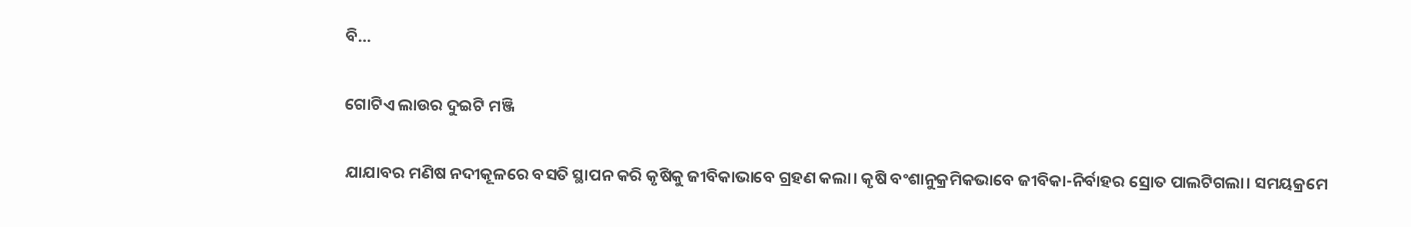ବି…

ଗୋଟିଏ ଲାଉର ଦୁଇଟି ମଞ୍ଜି

ଯାଯାବର ମଣିଷ ନଦୀକୂଳରେ ବସତି ସ୍ଥାପନ କରି କୃଷିକୁ ଜୀବିକାଭାବେ ଗ୍ରହଣ କଲା। କୃଷି ବଂଶାନୁକ୍ରମିକଭାବେ ଜୀବିକା-ନିର୍ବାହର ସ୍ରୋତ ପାଲଟିଗଲା। ସମୟକ୍ରମେ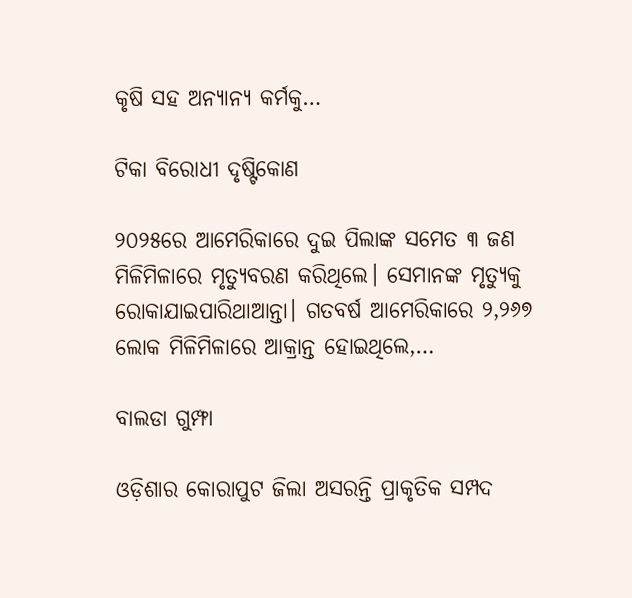କୃଷି ସହ ଅନ୍ୟାନ୍ୟ କର୍ମକୁ…

ଟିକା ବିରୋଧୀ ଦୃଷ୍ଟିକୋଣ

୨୦୨୫ରେ ଆମେରିକାରେ ଦୁଇ ପିଲାଙ୍କ ସମେତ ୩ ଜଣ ମିଳିମିଳାରେ ମୃତ୍ୟୁବରଣ କରିଥିଲେ। ସେମାନଙ୍କ ମୃତ୍ୟୁକୁ ରୋକାଯାଇପାରିଥାଆନ୍ତା। ଗତବର୍ଷ ଆମେରିକାରେ ୨,୨୬୭ ଲୋକ ମିଳିମିଳାରେ ଆକ୍ରାନ୍ତ ହୋଇଥିଲେ,…

ବାଲଡା ଗୁମ୍ଫା

ଓଡ଼ିଶାର କୋରାପୁଟ ଜିଲା ଅସରନ୍ତି ପ୍ରାକୃତିକ ସମ୍ପଦ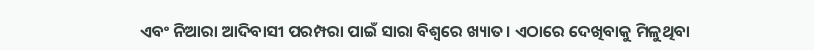ଏବଂ ନିଆରା ଆଦିବାସୀ ପରମ୍ପରା ପାଇଁ ସାରା ବିଶ୍ବରେ ଖ୍ୟାତ। ଏଠାରେ ଦେଖିବାକୁ ମିଳୁଥିବା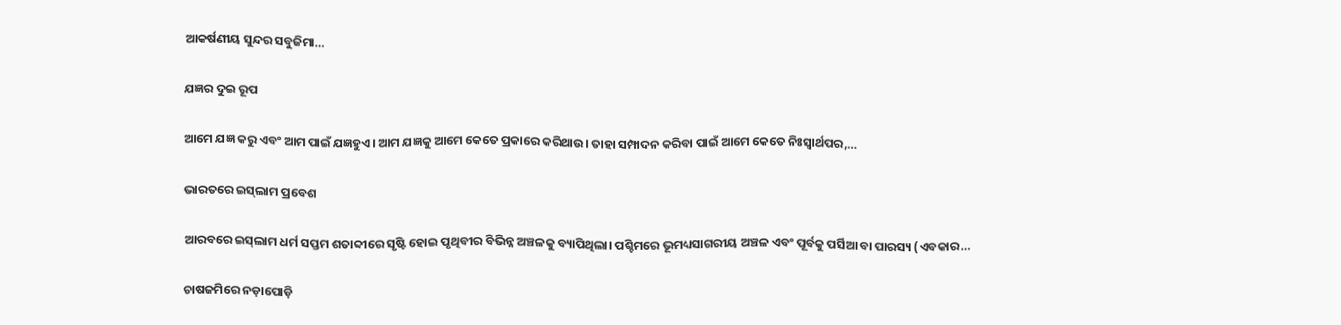ଆକର୍ଷଣୀୟ ସୁନ୍ଦର ସବୁଜିମା…

ଯଜ୍ଞର ଦୁଇ ରୂପ

ଆମେ ଯଜ୍ଞ କରୁ ଏବଂ ଆମ ପାଇଁ ଯଜ୍ଞହୁଏ। ଆମ ଯଜ୍ଞକୁ ଆମେ କେତେ ପ୍ରକାରେ କରିଥାଉ। ତାହା ସମ୍ପାଦନ କରିବା ପାଇଁ ଆମେ କେତେ ନିଃସ୍ବାର୍ଥପର,…

ଭାରତରେ ଇସ୍‌ଲାମ ପ୍ରବେଶ

ଆରବରେ ଇସ୍‌ଲାମ ଧର୍ମ ସପ୍ତମ ଶତାବ୍ଦୀରେ ସୃଷ୍ଟି ହୋଇ ପୃଥିବୀର ବିଭିନ୍ନ ଅଞ୍ଚଳକୁ ବ୍ୟାପିଥିଲା। ପଶ୍ଚିମରେ ଭୂମଧ୍ୟସାଗରୀୟ ଅଞ୍ଚଳ ଏବଂ ପୂର୍ବକୁ ପର୍ସିଆ ବା ପାରସ୍ୟ (ଏବକାର…

ଚାଷଜମିରେ ନଡ଼ାପୋଡ଼ି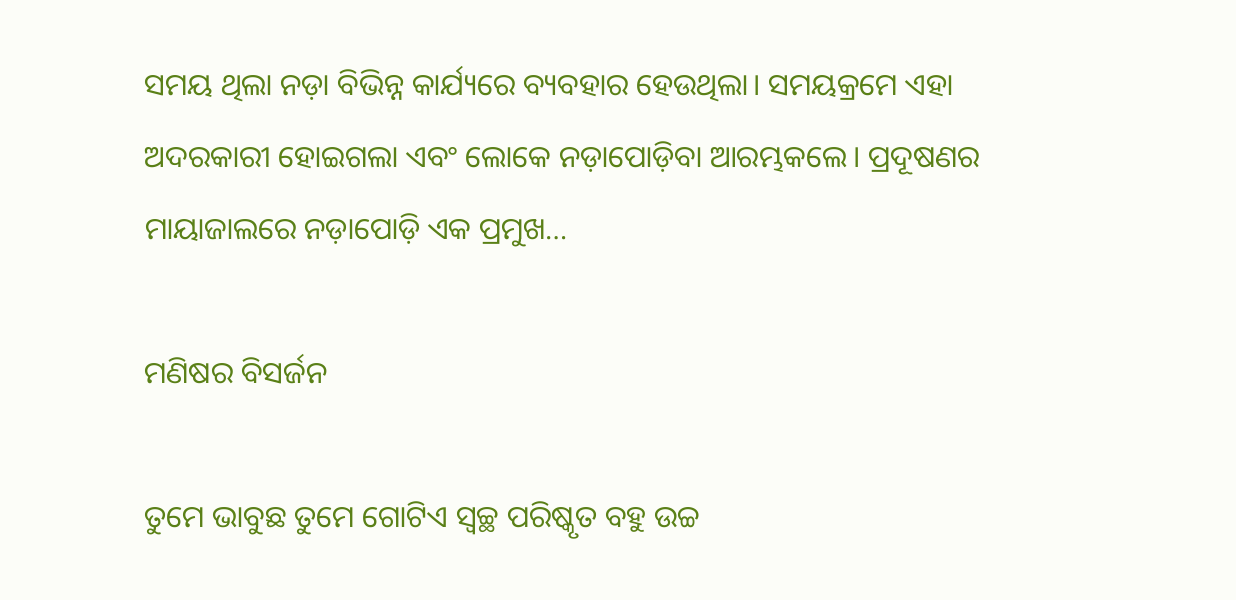ସମୟ ଥିଲା ନଡ଼ା ବିଭିନ୍ନ କାର୍ଯ୍ୟରେ ବ୍ୟବହାର ହେଉଥିଲା। ସମୟକ୍ରମେ ଏହା ଅଦରକାରୀ ହୋଇଗଲା ଏବଂ ଲୋକେ ନଡ଼ାପୋଡ଼ିବା ଆରମ୍ଭକଲେ। ପ୍ରଦୂଷଣର ମାୟାଜାଲରେ ନଡ଼ାପୋଡ଼ି ଏକ ପ୍ରମୁଖ…

ମଣିଷର ବିସର୍ଜନ

ତୁମେ ଭାବୁଛ ତୁମେ ଗୋଟିଏ ସ୍ବଚ୍ଛ ପରିଷ୍କୃତ ବହୁ ଉଚ୍ଚ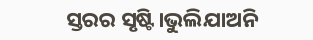ସ୍ତରର ସୃଷ୍ଟି।ଭୁଲିଯାଅନି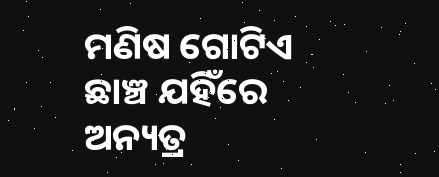ମଣିଷ ଗୋଟିଏ ଛାଞ୍ଚ ଯହିଁରେ ଅନ୍ୟତ୍ର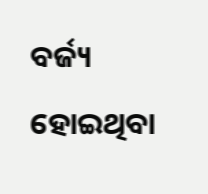ବର୍ଜ୍ୟ ହୋଇଥିବା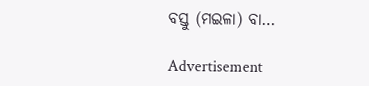ବସ୍ତୁ (ମଇଳା) ବା…

Advertisement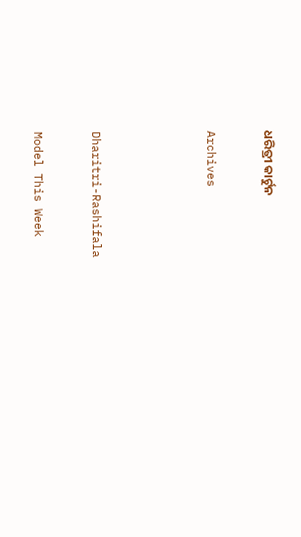ଧରିତ୍ରୀ କାର୍ଟୁନ

Archives



Dharitri-Rashifala

Model This Week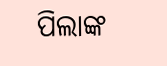ପିଲାଙ୍କ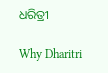ଧରିତ୍ରୀ

Why Dharitri